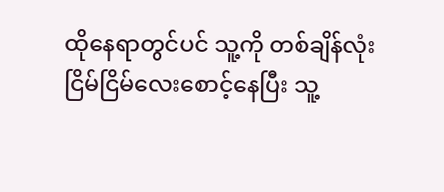ထိုနေရာတွင်ပင် သူ့ကို တစ်ချိန်လုံး ငြိမ်ငြိမ်လေးစောင့်နေပြီး သူ့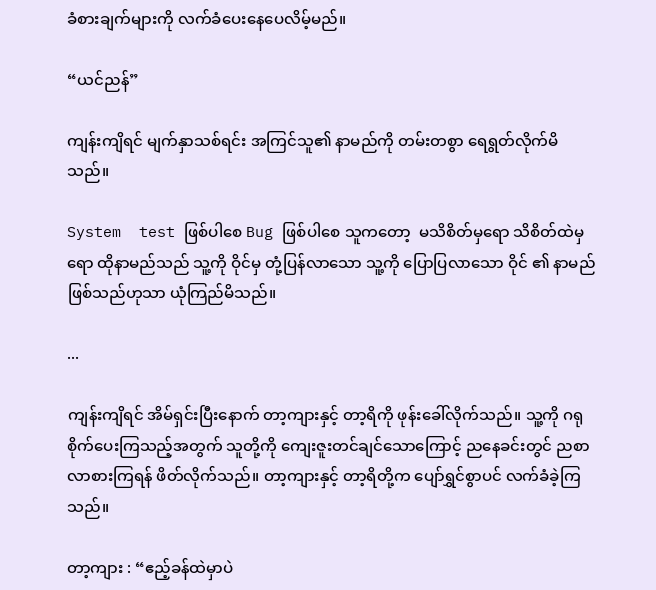ခံစားချက်များကို လက်ခံပေးနေပေလိမ့်မည်။

“ယင်ညန်”

ကျန်းကျိရင် မျက်နှာသစ်ရင်း အကြင်သူ၏ နာမည်ကို တမ်းတစွာ ရေရွတ်လိုက်မိသည်။

System  test ဖြစ်ပါစေ Bug ဖြစ်ပါစေ သူကတော့  မသိစိတ်မှရော သိစိတ်ထဲမှရော ထိုနာမည်သည် သူ့ကို ဝိုင်မှ တုံ့ပြန်လာသော သူ့ကို ပြောပြလာသော ဝိုင် ၏ နာမည်ဖြစ်သည်ဟုသာ ယုံကြည်မိသည်။

...

ကျန်းကျိရင် အိမ်ရှင်းပြီးနောက် တာ့ကျားနှင့် တာ့ရိကို ဖုန်းခေါ်လိုက်သည်။ သူ့ကို ဂရုစိုက်ပေးကြသည့်အတွက် သူတို့ကို ကျေးဇူးတင်ချင်သောကြောင့် ညနေခင်းတွင် ညစာလာစားကြရန် ဖိတ်လိုက်သည်။ တာ့ကျားနှင့် တာ့ရိတို့က ပျော်ရွှင်စွာပင် လက်ခံခဲ့ကြသည်။

တာ့ကျား : “ဧည့်ခန်ထဲမှာပဲ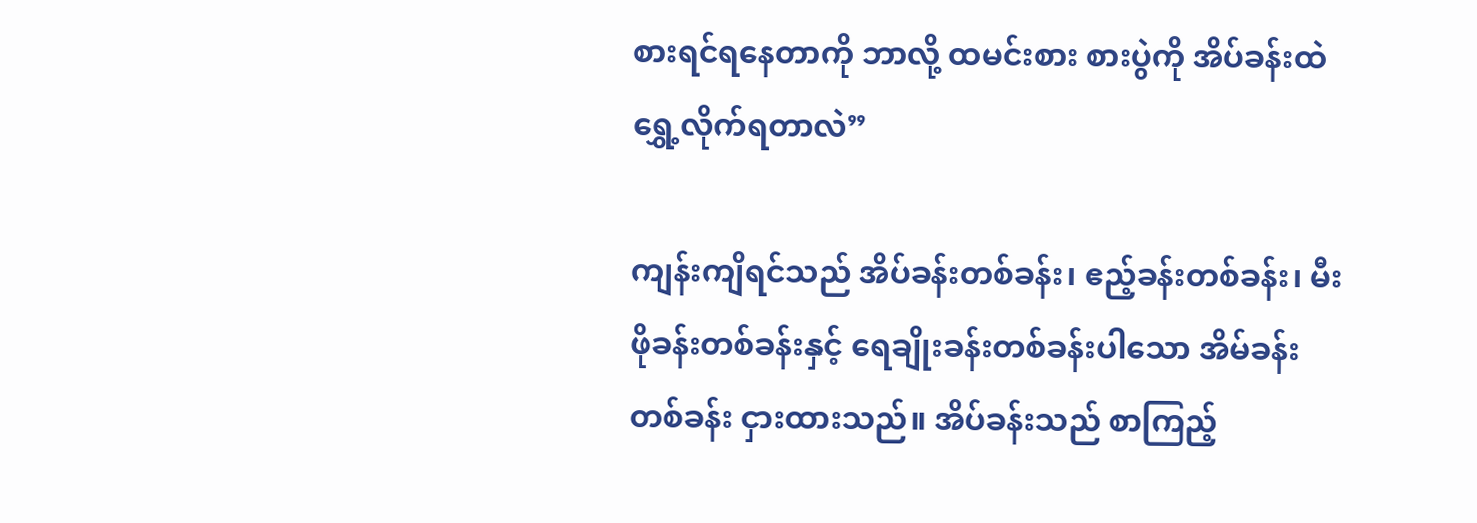စားရင်ရနေတာကို ဘာလို့ ထမင်းစား စားပွဲကို အိပ်ခန်းထဲ ရွှေ့လိုက်ရတာလဲ”

ကျန်းကျိရင်သည် အိပ်ခန်းတစ်ခန်း၊ ဧည့်ခန်းတစ်ခန်း၊ မီးဖိုခန်းတစ်ခန်းနှင့် ရေချိုးခန်းတစ်ခန်းပါသော အိမ်ခန်းတစ်ခန်း ငှားထားသည်။ အိပ်ခန်းသည် စာကြည့်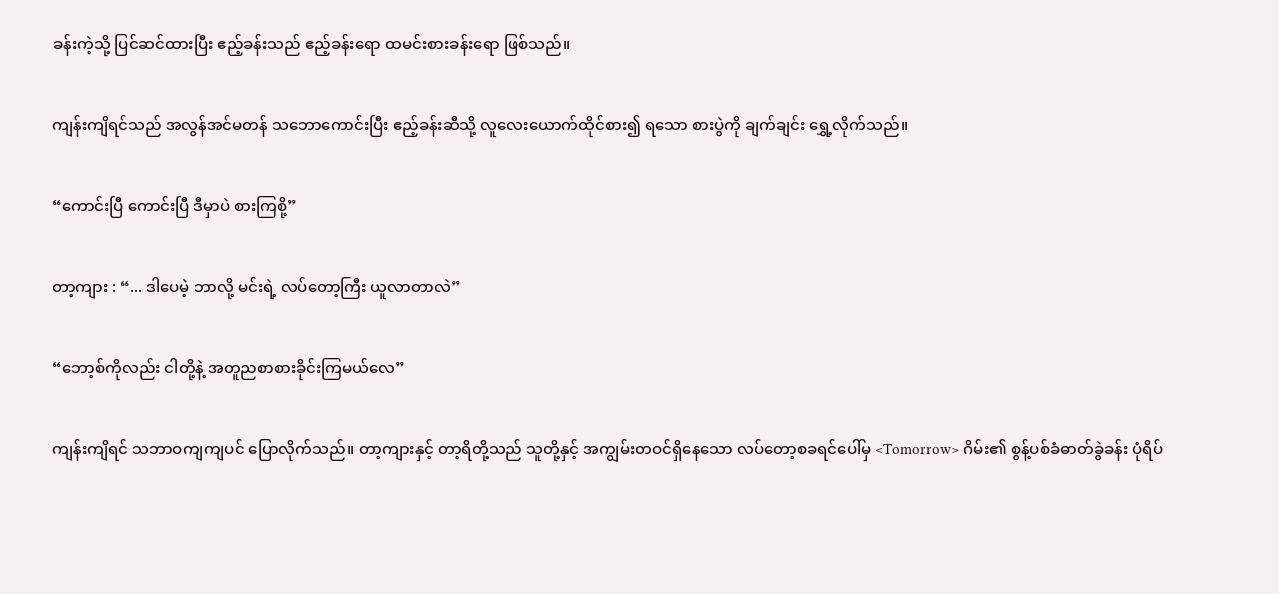ခန်းကဲ့သို့ ပြင်ဆင်ထားပြီး ဧည့်ခန်းသည် ဧည့်ခန်းရော ထမင်းစားခန်းရော ဖြစ်သည်။

ကျန်းကျိရင်သည် အလွန်အင်မတန် သဘောကောင်းပြီး ဧည့်ခန်းဆီသို့ လူလေးယောက်ထိုင်စား၍ ရသော စားပွဲကို ချက်ချင်း ရွှေ့လိုက်သည်။

“ကောင်းပြီ ကောင်းပြီ ဒီမှာပဲ စားကြစို့”

တာ့ကျား : “... ဒါပေမဲ့ ဘာလို့ မင်းရဲ့ လပ်တော့ကြီး ယူလာတာလဲ”

“ဘော့စ်ကိုလည်း ငါတို့နဲ့ အတူညစာစားခိုင်းကြမယ်လေ”

ကျန်းကျိရင် သဘာဝကျကျပင် ပြောလိုက်သည်။ တာ့ကျားနှင့် တာ့ရိတို့သည် သူတို့နှင့် အကျွမ်းတဝင်ရှိနေသော လပ်တော့စခရင်ပေါ်မှ <Tomorrow> ဂိမ်း၏ စွန့်ပစ်ခံဓာတ်ခွဲခန်း ပုံရိပ်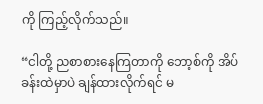ကို ကြည့်လိုက်သည်။

“ငါတို့ ညစာစားနေကြတာကို ဘော့စ်ကို အိပ်ခန်းထဲမှာပဲ ချန်ထားလိုက်ရင် မ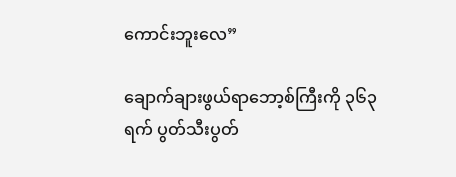ကောင်းဘူးလေ”

ချောက်ချားဖွယ်ရာဘော့စ်ကြီးကို ၃၆၃ရက် ပွတ်သီးပွတ်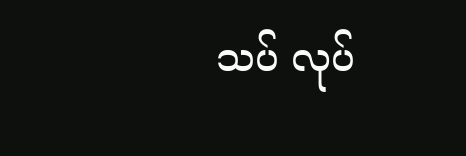သပ် လုပ်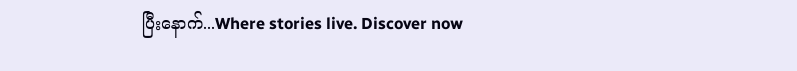ပြီးနောက်...Where stories live. Discover now